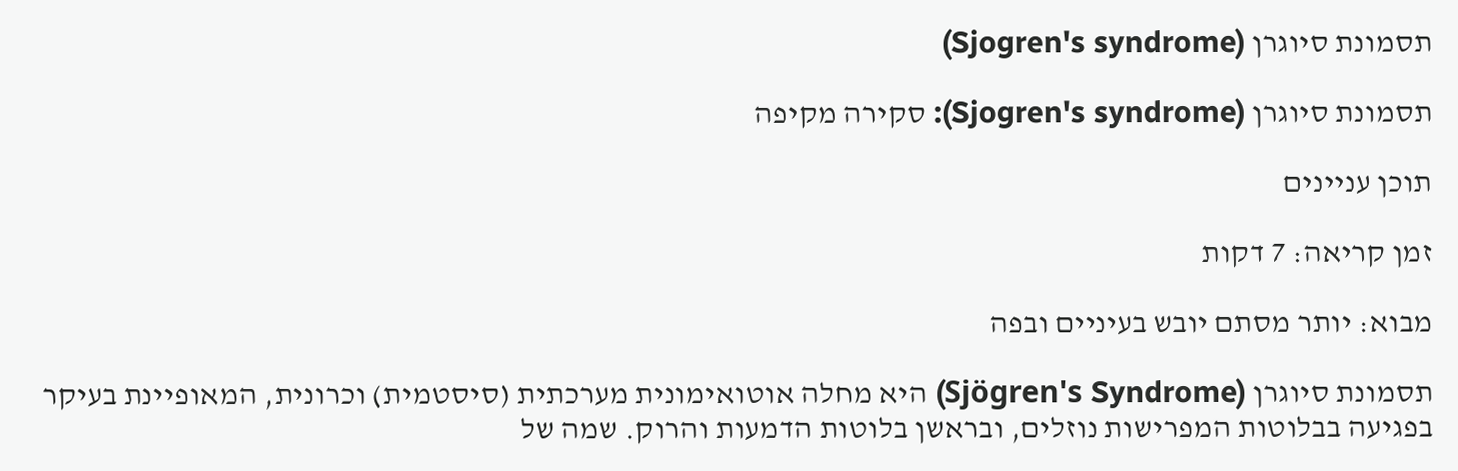תסמונת סיוגרן (Sjogren's syndrome)

תסמונת סיוגרן (Sjogren's syndrome): סקירה מקיפה

תוכן עניינים

זמן קריאה: 7 דקות

מבוא: יותר מסתם יובש בעיניים ובפה

תסמונת סיוגרן (Sjögren's Syndrome) היא מחלה אוטואימונית מערכתית (סיסטמית) וכרונית, המאופיינת בעיקר בפגיעה בבלוטות המפרישות נוזלים, ובראשן בלוטות הדמעות והרוק. שמה של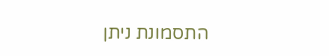התסמונת ניתן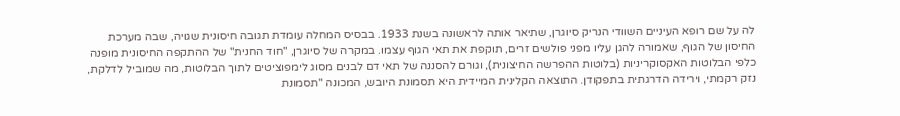לה על שם רופא העיניים השוודי הנריק סיוגרן, שתיאר אותה לראשונה בשנת 1933. בבסיס המחלה עומדת תגובה חיסונית שגויה, שבה מערכת החיסון של הגוף, שאמורה להגן עליו מפני פולשים זרים, תוקפת את תאי הגוף עצמו. במקרה של סיוגרן, "חוד החנית" של ההתקפה החיסונית מופנה כלפי הבלוטות האקסוקריניות (בלוטות ההפרשה החיצונית), וגורם להסננה של תאי דם לבנים מסוג לימפוציטים לתוך הבלוטות, מה שמוביל לדלקת, נזק רקמתי, וירידה הדרגתית בתפקודן. התוצאה הקלינית המיידית היא תסמונת היובש, המכונה "תסמונת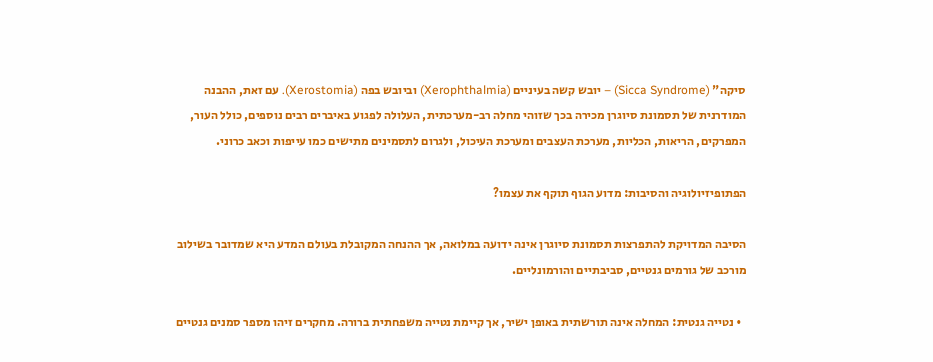סיקה" (Sicca Syndrome) – יובש קשה בעיניים (Xerophthalmia) וביובש בפה (Xerostomia). עם זאת, ההבנה המודרנית של תסמונת סיוגרן מכירה בכך שזוהי מחלה רב-מערכתית, העלולה לפגוע באיברים רבים נוספים, כולל העור, המפרקים, הריאות, הכליות, מערכת העצבים ומערכת העיכול, ולגרום לתסמינים מתישים כמו עייפות וכאב כרוני.

הפתופיזיולוגיה והסיבות: מדוע הגוף תוקף את עצמו?

הסיבה המדויקת להתפרצות תסמונת סיוגרן אינה ידועה במלואה, אך ההנחה המקובלת בעולם המדע היא שמדובר בשילוב מורכב של גורמים גנטיים, סביבתיים והורמונליים.

  • נטייה גנטית: המחלה אינה תורשתית באופן ישיר, אך קיימת נטייה משפחתית ברורה. מחקרים זיהו מספר סמנים גנטיים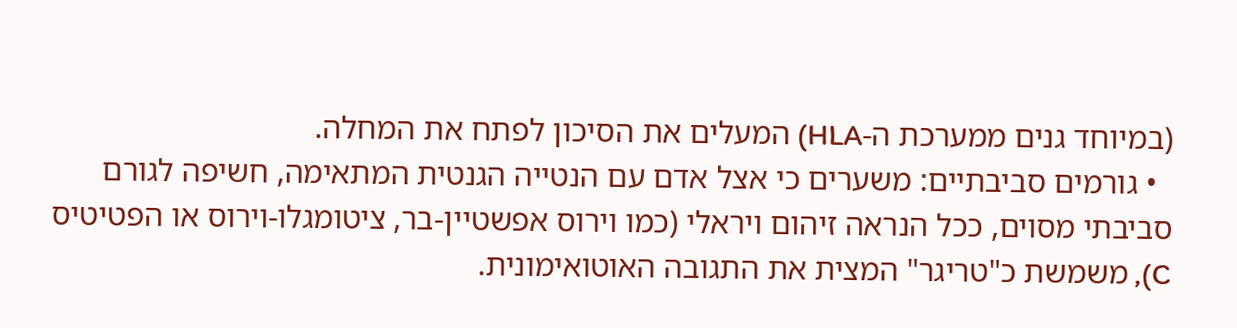(במיוחד גנים ממערכת ה-HLA) המעלים את הסיכון לפתח את המחלה.
  • גורמים סביבתיים: משערים כי אצל אדם עם הנטייה הגנטית המתאימה, חשיפה לגורם סביבתי מסוים, ככל הנראה זיהום ויראלי (כמו וירוס אפשטיין-בר, ציטומגלו-וירוס או הפטיטיס C), משמשת כ"טריגר" המצית את התגובה האוטואימונית.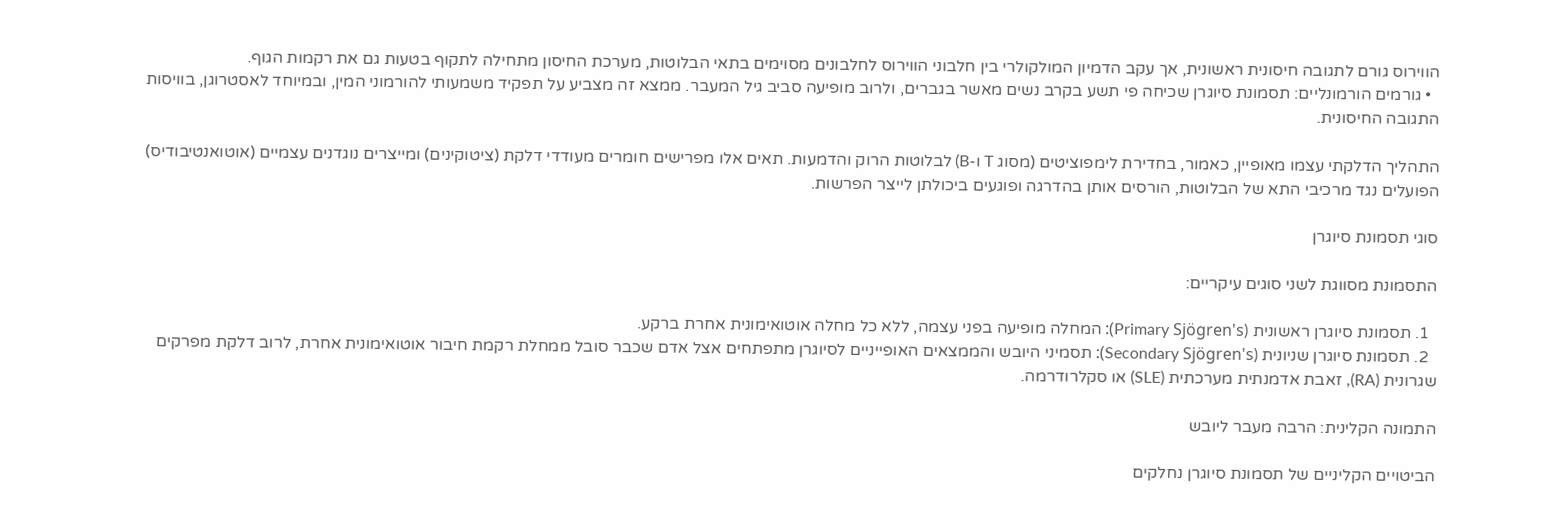הווירוס גורם לתגובה חיסונית ראשונית, אך עקב הדמיון המולקולרי בין חלבוני הווירוס לחלבונים מסוימים בתאי הבלוטות, מערכת החיסון מתחילה לתקוף בטעות גם את רקמות הגוף.
  • גורמים הורמונליים: תסמונת סיוגרן שכיחה פי תשע בקרב נשים מאשר בגברים, ולרוב מופיעה סביב גיל המעבר. ממצא זה מצביע על תפקיד משמעותי להורמוני המין, ובמיוחד לאסטרוגן, בוויסות התגובה החיסונית.

התהליך הדלקתי עצמו מאופיין, כאמור, בחדירת לימפוציטים (מסוג T ו-B) לבלוטות הרוק והדמעות. תאים אלו מפרישים חומרים מעודדי דלקת (ציטוקינים) ומייצרים נוגדנים עצמיים (אוטואנטיבודיס) הפועלים נגד מרכיבי התא של הבלוטות, הורסים אותן בהדרגה ופוגעים ביכולתן לייצר הפרשות.

סוגי תסמונת סיוגרן

התסמונת מסווגת לשני סוגים עיקריים:

  1. תסמונת סיוגרן ראשונית (Primary Sjögren's): המחלה מופיעה בפני עצמה, ללא כל מחלה אוטואימונית אחרת ברקע.
  2. תסמונת סיוגרן שניונית (Secondary Sjögren's): תסמיני היובש והממצאים האופייניים לסיוגרן מתפתחים אצל אדם שכבר סובל ממחלת רקמת חיבור אוטואימונית אחרת, לרוב דלקת מפרקים שגרונית (RA), זאבת אדמנתית מערכתית (SLE) או סקלרודרמה.

התמונה הקלינית: הרבה מעבר ליובש

הביטויים הקליניים של תסמונת סיוגרן נחלקים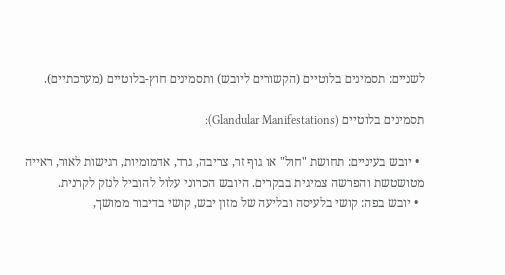לשניים: תסמינים בלוטיים (הקשורים ליובש) ותסמינים חוץ-בלוטיים (מערכתיים).

תסמינים בלוטיים (Glandular Manifestations):

  • יובש בעיניים: תחושת "חול" או גוף זר, צריבה, גרד, אדמומיות, רגישות לאור, ראייה מטושטשת והפרשה צמיגית בבקרים. היובש הכרוני עלול להוביל לנזק לקרנית.
  • יובש בפה: קושי בלעיסה ובליעה של מזון יבש, קושי בדיבור ממושך,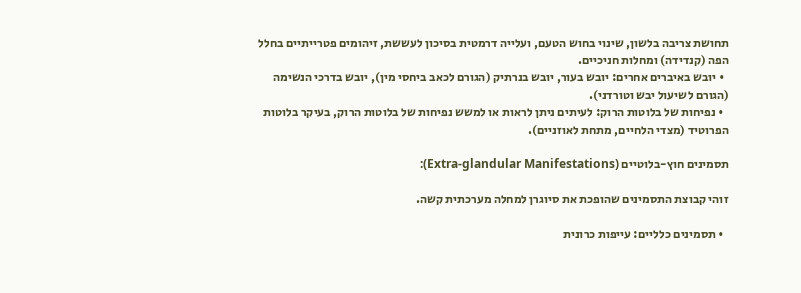תחושת צריבה בלשון, שינוי בחוש הטעם, ועלייה דרמטית בסיכון לעששת, זיהומים פטרייתיים בחלל הפה (קנדידה) ומחלות חניכיים.
  • יובש באיברים אחרים: יובש בעור, יובש בנרתיק (הגורם לכאב ביחסי מין), יובש בדרכי הנשימה (הגורם לשיעול יבש וטורדני).
  • נפיחות של בלוטות הרוק: לעיתים ניתן לראות או למשש נפיחות של בלוטות הרוק, בעיקר בלוטות הפרוטיד (מצדי הלחיים, מתחת לאוזניים).

תסמינים חוץ-בלוטיים (Extra-glandular Manifestations):

זוהי קבוצת התסמינים שהופכת את סיוגרן למחלה מערכתית קשה.

  • תסמינים כלליים: עייפות כרונית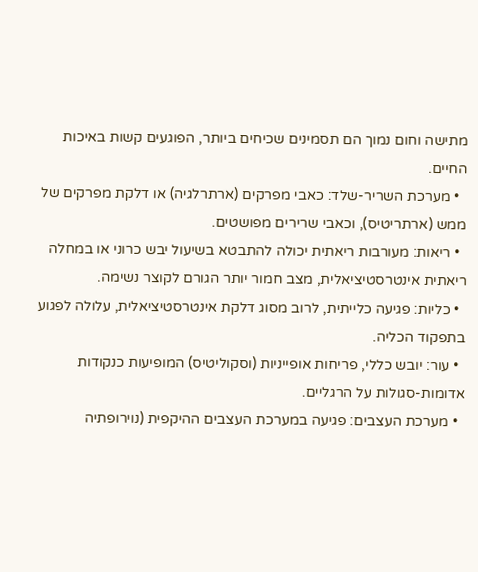מתישה וחום נמוך הם תסמינים שכיחים ביותר, הפוגעים קשות באיכות החיים.
  • מערכת השריר-שלד: כאבי מפרקים (ארתרלגיה) או דלקת מפרקים של ממש (ארתריטיס), וכאבי שרירים מפושטים.
  • ריאות: מעורבות ריאתית יכולה להתבטא בשיעול יבש כרוני או במחלה ריאתית אינטרסטיציאלית, מצב חמור יותר הגורם לקוצר נשימה.
  • כליות: פגיעה כלייתית, לרוב מסוג דלקת אינטרסטיציאלית, עלולה לפגוע בתפקוד הכליה.
  • עור: יובש כללי, פריחות אופייניות (וסקוליטיס) המופיעות כנקודות אדומות-סגולות על הרגליים.
  • מערכת העצבים: פגיעה במערכת העצבים ההיקפית (נוירופתיה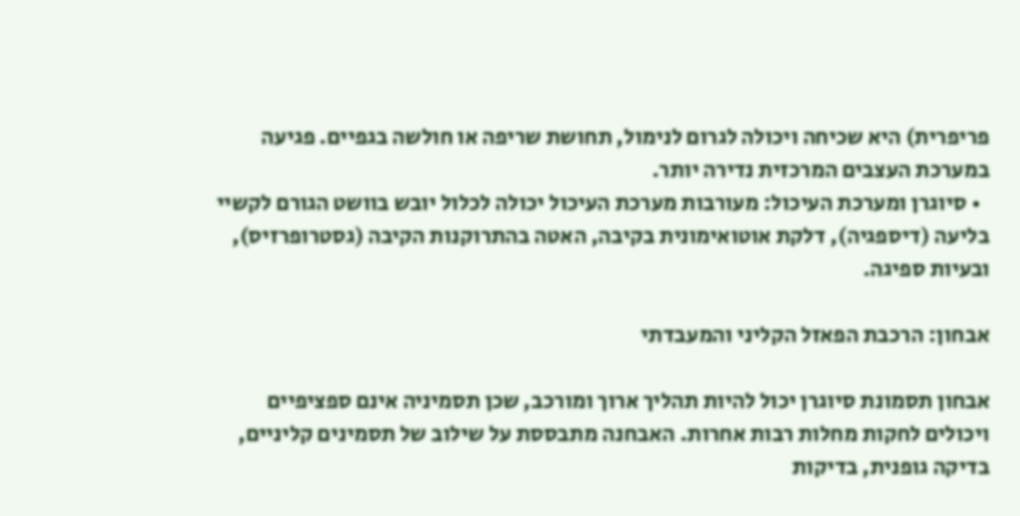פריפרית) היא שכיחה ויכולה לגרום לנימול, תחושת שריפה או חולשה בגפיים. פגיעה במערכת העצבים המרכזית נדירה יותר.
  • סיוגרן ומערכת העיכול: מעורבות מערכת העיכול יכולה לכלול יובש בוושט הגורם לקשיי בליעה (דיספגיה), דלקת אוטואימונית בקיבה, האטה בהתרוקנות הקיבה (גסטרופרזיס), ובעיות ספיגה.

אבחון: הרכבת הפאזל הקליני והמעבדתי

אבחון תסמונת סיוגרן יכול להיות תהליך ארוך ומורכב, שכן תסמיניה אינם ספציפיים ויכולים לחקות מחלות רבות אחרות. האבחנה מתבססת על שילוב של תסמינים קליניים, בדיקה גופנית, בדיקות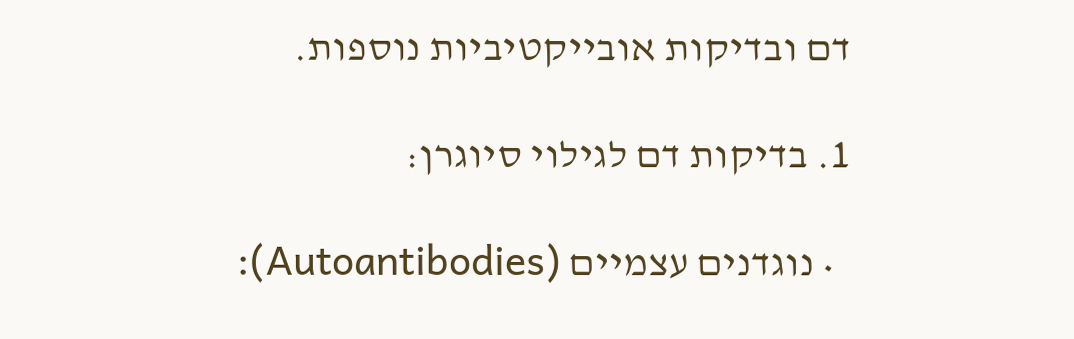דם ובדיקות אובייקטיביות נוספות.

1. בדיקות דם לגילוי סיוגרן:

  • נוגדנים עצמיים (Autoantibodies):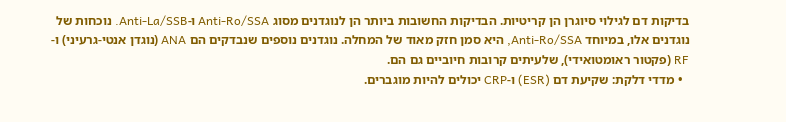בדיקות דם לגילוי סיוגרן הן קריטיות. הבדיקות החשובות ביותר הן לנוגדנים מסוג Anti-Ro/SSA ו-Anti-La/SSB. נוכחות של נוגדנים אלו, במיוחד Anti-Ro/SSA, היא סמן חזק מאוד של המחלה. נוגדנים נוספים שנבדקים הם ANA (נוגדן אנטי-גרעיני) ו-RF (פקטור ראומטואידי), שלעיתים קרובות חיוביים גם הם.
  • מדדי דלקת: שקיעת דם (ESR) ו-CRP יכולים להיות מוגברים.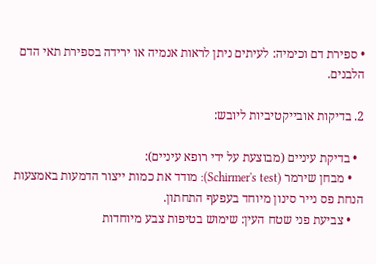• ספירת דם וכימיה: לעיתים ניתן לראות אנמיה או ירידה בספירת תאי הדם הלבנים.

2. בדיקות אובייקטיביות ליובש:

  • בדיקת עיניים (מבוצעת על ידי רופא עיניים):
    • מבחן שירמר (Schirmer's test): מודד את כמות ייצור הדמעות באמצעות הנחת פס נייר סינון מיוחד בעפעף התחתון.
    • צביעת פני שטח העין: שימוש בטיפות צבע מיוחדות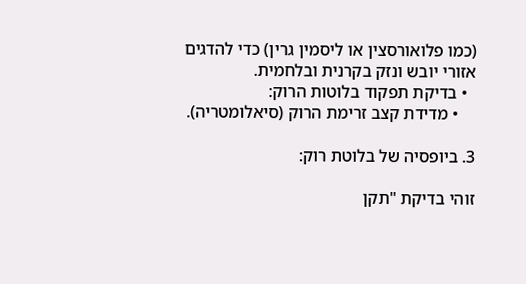(כמו פלואורסצין או ליסמין גרין) כדי להדגים אזורי יובש ונזק בקרנית ובלחמית.
  • בדיקת תפקוד בלוטות הרוק:
    • מדידת קצב זרימת הרוק (סיאלומטריה).

3. ביופסיה של בלוטת רוק:

זוהי בדיקת "תקן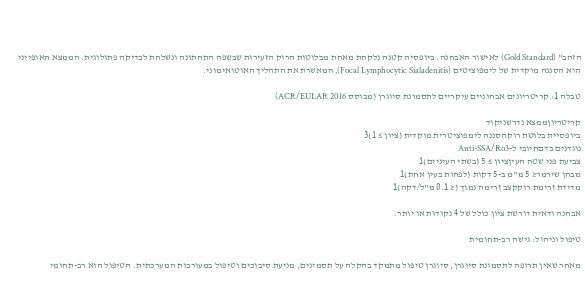הזהב" (Gold Standard) לאישור האבחנה. ביופסיה קטנה נלקחת מאחת מבלוטות הרוק הזעירות שבשפה התחתונה ונשלחת לבדיקה פתולוגית. הממצא האופייני הוא הסננה מוקדית של לימפוציטים (Focal Lymphocytic Sialadenitis), המאשרת את התהליך האוטואימוני.

טבלה 1: קריטריונים אבחוניים עיקריים לתסמונת סיוגרן (מבוסס ACR/EULAR 2016)

קריטריוןממצא נדרשניקוד
ביופסיית בלוטת רוקהסננה לימפוציטרית מוקדית (ציון ≥ 1)3
נוגדנים בדםחיובי ל-Anti-SSA/Ro3
צביעת פני שטח העיןציון ≥ 5 (בשתי העיניים)1
מבחן שירמר≤ 5 מ"מ ב-5 דקות (לפחות בעין אחת)1
מדידת זרימת רוקקצב זרימה נמוך (≤ 0.1 מ"ל/דקה)1

אבחנה ודאית דורשת ציון כולל של 4 נקודות או יותר.

טיפול וניהול: גישה רב-תחומית

מאחר שאין תרופה לתסמונת סיוגרן, סיוגרן טיפול מתמקד בהקלה על תסמינים, מניעת סיבוכים וטיפול במעורבות המערכתית. הטיפול הוא רב-תחומי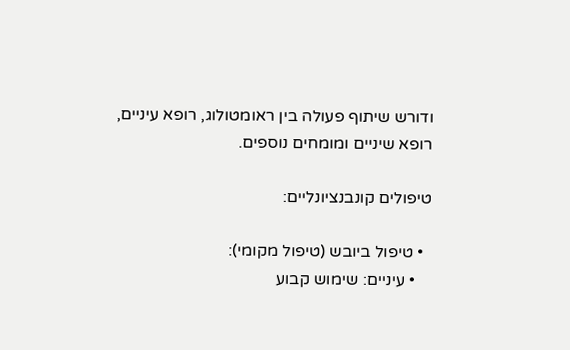ודורש שיתוף פעולה בין ראומטולוג, רופא עיניים, רופא שיניים ומומחים נוספים.

טיפולים קונבנציונליים:

  • טיפול ביובש (טיפול מקומי):
    • עיניים: שימוש קבוע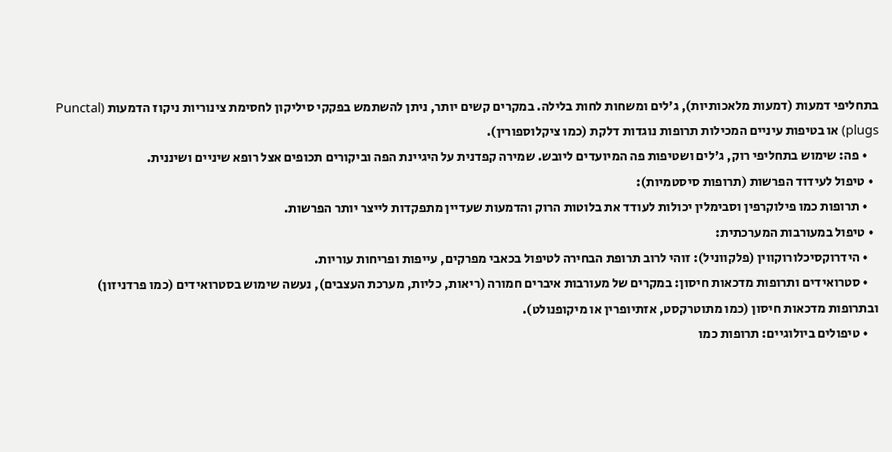בתחליפי דמעות (דמעות מלאכותיות), ג'לים ומשחות לחות בלילה. במקרים קשים יותר, ניתן להשתמש בפקקי סיליקון לחסימת צינוריות ניקוז הדמעות (Punctal plugs) או בטיפות עיניים המכילות תרופות נוגדות דלקת (כמו ציקלוספורין).
    • פה: שימוש בתחליפי רוק, ג'לים ושטיפות פה המיועדים ליובש. שמירה קפדנית על היגיינת הפה וביקורים תכופים אצל רופא שיניים ושיננית.
  • טיפול לעידוד הפרשות (תרופות סיסטמיות):
    • תרופות כמו פילוקרפין וסבימלין יכולות לעודד את בלוטות הרוק והדמעות שעדיין מתפקדות לייצר יותר הפרשות.
  • טיפול במעורבות המערכתית:
    • הידרוקסיכלורוקווין (פלקווניל): זוהי לרוב תרופת הבחירה לטיפול בכאבי מפרקים, עייפות ופריחות עוריות.
    • סטרואידים ותרופות מדכאות חיסון: במקרים של מעורבות איברים חמורה (ריאות, כליות, מערכת העצבים), נעשה שימוש בסטרואידים (כמו פרדניזון) ובתרופות מדכאות חיסון (כמו מתוטרקסט, אזתיופרין או מיקופנולט).
    • טיפולים ביולוגיים: תרופות כמו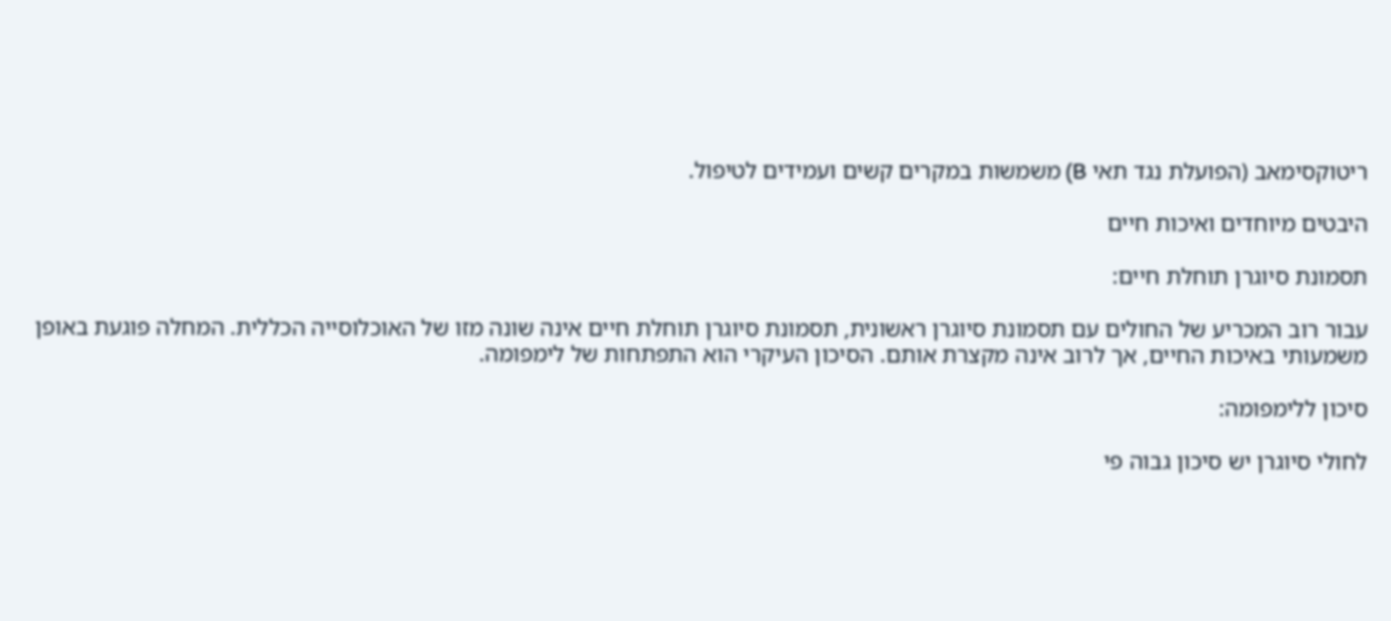ריטוקסימאב (הפועלת נגד תאי B) משמשות במקרים קשים ועמידים לטיפול.

היבטים מיוחדים ואיכות חיים

תסמונת סיוגרן תוחלת חיים:

עבור רוב המכריע של החולים עם תסמונת סיוגרן ראשונית, תסמונת סיוגרן תוחלת חיים אינה שונה מזו של האוכלוסייה הכללית. המחלה פוגעת באופן משמעותי באיכות החיים, אך לרוב אינה מקצרת אותם. הסיכון העיקרי הוא התפתחות של לימפומה.

סיכון ללימפומה:

לחולי סיוגרן יש סיכון גבוה פי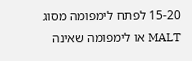15-20 לפתח לימפומה מסוג MALT או לימפומה שאינה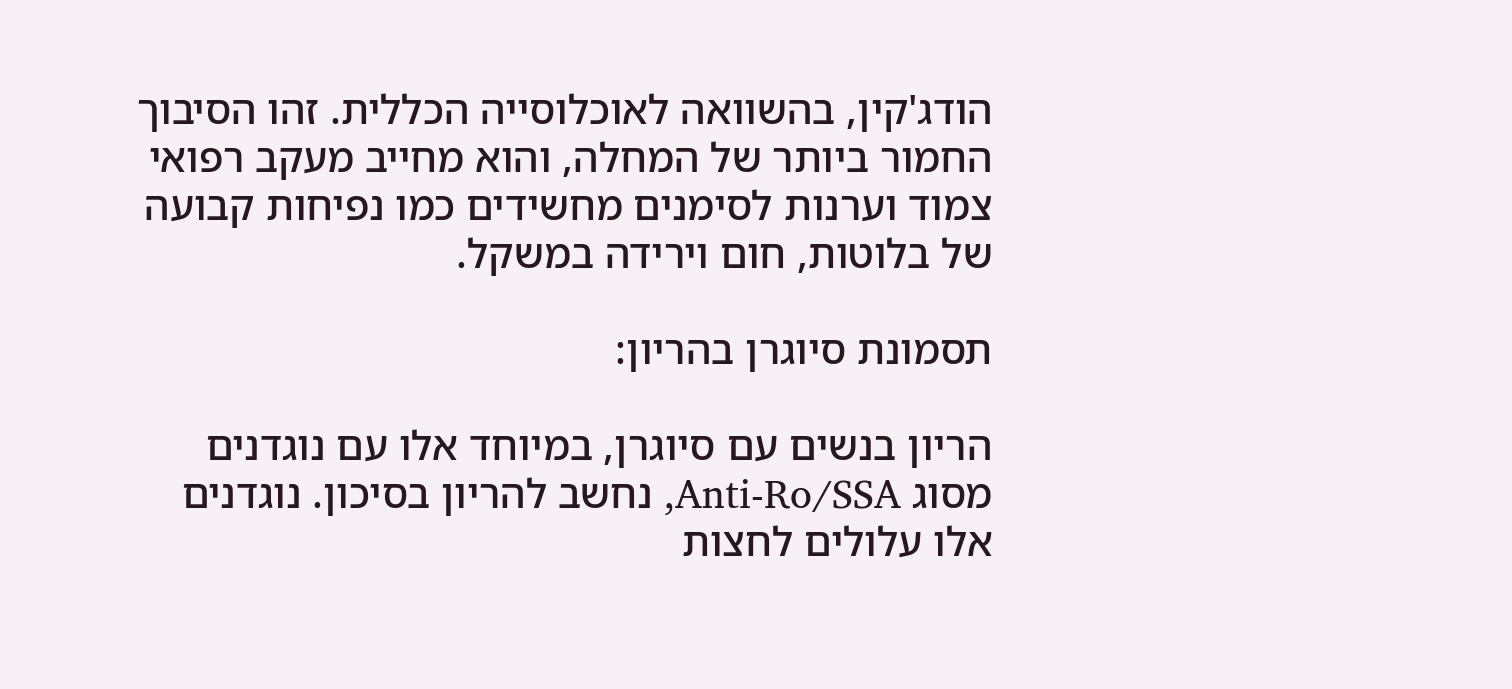הודג'קין, בהשוואה לאוכלוסייה הכללית. זהו הסיבוך החמור ביותר של המחלה, והוא מחייב מעקב רפואי צמוד וערנות לסימנים מחשידים כמו נפיחות קבועה של בלוטות, חום וירידה במשקל.

תסמונת סיוגרן בהריון:

הריון בנשים עם סיוגרן, במיוחד אלו עם נוגדנים מסוג Anti-Ro/SSA, נחשב להריון בסיכון. נוגדנים אלו עלולים לחצות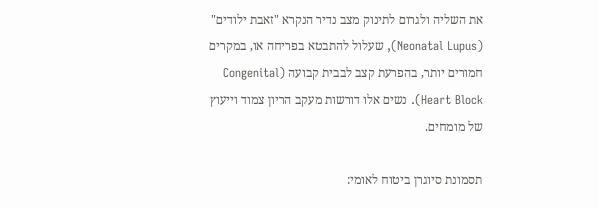את השליה ולגרום לתינוק מצב נדיר הנקרא "זאבת ילודים" (Neonatal Lupus), שעלול להתבטא בפריחה או, במקרים חמורים יותר, בהפרעת קצב לבבית קבועה (Congenital Heart Block). נשים אלו דורשות מעקב הריון צמוד וייעוץ של מומחים.

תסמונת סיוגרן ביטוח לאומי: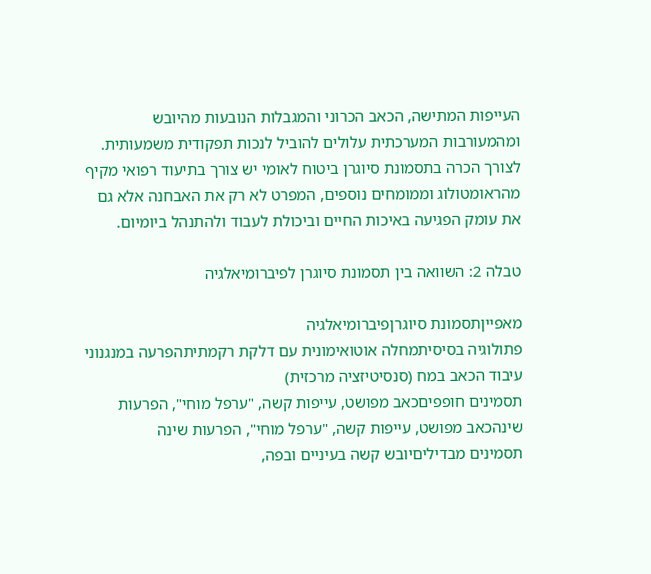העייפות המתישה, הכאב הכרוני והמגבלות הנובעות מהיובש ומהמעורבות המערכתית עלולים להוביל לנכות תפקודית משמעותית. לצורך הכרה בתסמונת סיוגרן ביטוח לאומי יש צורך בתיעוד רפואי מקיף מהראומטולוג וממומחים נוספים, המפרט לא רק את האבחנה אלא גם את עומק הפגיעה באיכות החיים וביכולת לעבוד ולהתנהל ביומיום.

טבלה 2: השוואה בין תסמונת סיוגרן לפיברומיאלגיה

מאפייןתסמונת סיוגרןפיברומיאלגיה
פתולוגיה בסיסיתמחלה אוטואימונית עם דלקת רקמתיתהפרעה במנגנוני עיבוד הכאב במח (סנסיטיזציה מרכזית)
תסמינים חופפיםכאב מפושט, עייפות קשה, "ערפל מוחי", הפרעות שינהכאב מפושט, עייפות קשה, "ערפל מוחי", הפרעות שינה
תסמינים מבדיליםיובש קשה בעיניים ובפה,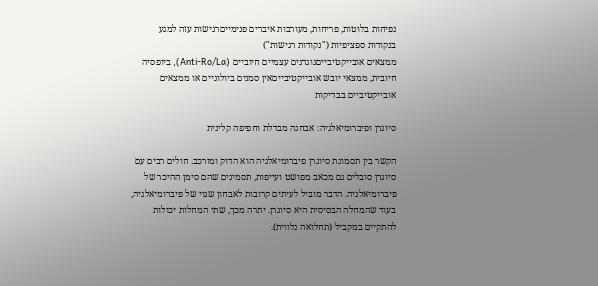נפיחות בלוטות, פריחות, מעורבות איברים פנימייםרגישות עזה למגע בנקודות ספציפיות ("נקודות רגישות")
ממצאים אובייקטיבייםנוגדנים עצמיים חיוביים (Anti-Ro/La), ביופסיה חיובית, ממצאי יובש אובייקטיבייםאין סמנים ביולוגיים או ממצאים אובייקטיביים בבדיקות

סיוגרן ופיברומיאלגיה: אבחנה מבדלת וחפיפה קלינית

הקשר בין תסמונת סיוגרן פיברומיאלגיה הוא הדוק ומורכב. חולים רבים עם סיוגרן סובלים גם מכאב מפושט ועייפות, תסמינים שהם סימן ההיכר של פיברומיאלגיה. הדבר מוביל לעיתים קרובות לאבחון שגוי של פיברומיאלגיה, בעוד שהמחלה הבסיסית היא סיוגרן. יתרה מכך, שתי המחלות יכולות להתקיים במקביל (תחלואה נלווית).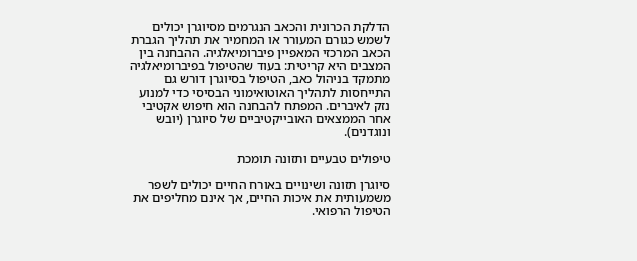הדלקת הכרונית והכאב הנגרמים מסיוגרן יכולים לשמש כגורם המעורר או המחמיר את תהליך הגברת הכאב המרכזי המאפיין פיברומיאלגיה. ההבחנה בין המצבים היא קריטית: בעוד שהטיפול בפיברומיאלגיה מתמקד בניהול כאב, הטיפול בסיוגרן דורש גם התייחסות לתהליך האוטואימוני הבסיסי כדי למנוע נזק לאיברים. המפתח להבחנה הוא חיפוש אקטיבי אחר הממצאים האובייקטיביים של סיוגרן (יובש ונוגדנים).

טיפולים טבעיים ותזונה תומכת

סיוגרן תזונה ושינויים באורח החיים יכולים לשפר משמעותית את איכות החיים, אך אינם מחליפים את הטיפול הרפואי.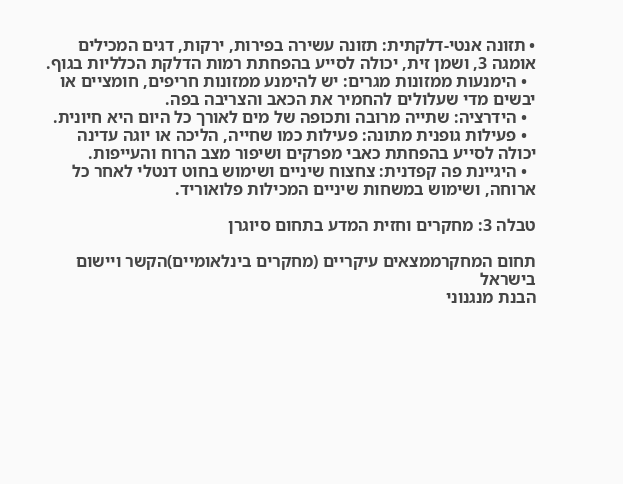• תזונה אנטי-דלקתית: תזונה עשירה בפירות, ירקות, דגים המכילים אומגה 3, ושמן זית, יכולה לסייע בהפחתת רמות הדלקת הכלליות בגוף.
  • הימנעות ממזונות מגרים: יש להימנע ממזונות חריפים, חומציים או יבשים מדי שעלולים להחמיר את הכאב והצריבה בפה.
  • הידרציה: שתייה מרובה ותכופה של מים לאורך כל היום היא חיונית.
  • פעילות גופנית מתונה: פעילות כמו שחייה, הליכה או יוגה עדינה יכולה לסייע בהפחתת כאבי מפרקים ושיפור מצב הרוח והעייפות.
  • היגיינת פה קפדנית: צחצוח שיניים ושימוש בחוט דנטלי לאחר כל ארוחה, ושימוש במשחות שיניים המכילות פלואוריד.

טבלה 3: מחקרים וחזית המדע בתחום סיוגרן

תחום המחקרממצאים עיקריים (מחקרים בינלאומיים)הקשר ויישום בישראל
הבנת מנגנוני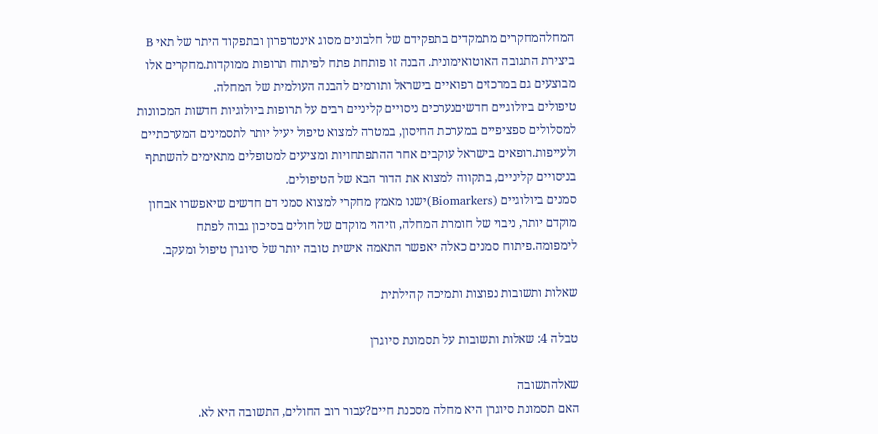המחלהמחקרים מתמקדים בתפקידם של חלבונים מסוג אינטרפרון ובתפקוד היתר של תאי B ביצירת התגובה האוטואימונית. הבנה זו פותחת פתח לפיתוח תרופות ממוקדות.מחקרים אלו מבוצעים גם במרכזים רפואיים בישראל ותורמים להבנה העולמית של המחלה.
טיפולים ביולוגיים חדשיםנערכים ניסויים קליניים רבים על תרופות ביולוגיות חדשות המכוונות למסלולים ספציפיים במערכת החיסון, במטרה למצוא טיפול יעיל יותר לתסמינים המערכתיים ולעייפות.רופאים בישראל עוקבים אחר ההתפתחויות ומציעים למטופלים מתאימים להשתתף בניסויים קליניים, בתקווה למצוא את הדור הבא של הטיפולים.
סמנים ביולוגיים (Biomarkers)ישנו מאמץ מחקרי למצוא סמני דם חדשים שיאפשרו אבחון מוקדם יותר, ניבוי של חומרת המחלה, וזיהוי מוקדם של חולים בסיכון גבוה לפתח לימפומה.פיתוח סמנים כאלה יאפשר התאמה אישית טובה יותר של סיוגרן טיפול ומעקב.

שאלות ותשובות נפוצות ותמיכה קהילתית

טבלה 4: שאלות ותשובות על תסמונת סיוגרן

שאלהתשובה
האם תסמונת סיוגרן היא מחלה מסכנת חיים?עבור רוב החולים, התשובה היא לא.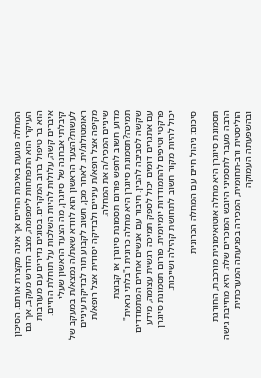המחלה פוגעת באיכות החיים אך אינה מקצרת אותם. הסיכון העיקרי הוא התפתחות לימפומה, מצב הדורש מעקב, אך גם הוא בר טיפול ברוב המקרים. בסוגים נדירים עם מעורבות איברים קשה, עלולות להיות השלכות על תוחלת החיים.
קיבלתי אבחנה של סיוגרן, מה הצעד הראשון שעלי לעשות?הצעד הראשון הוא לוודא שאת/ה נמצא/ת במעקב של ראומטולוג/ית. לאחר מכן, חשוב לקבוע תור לבדיקת עיניים מקיפה אצל רופא/ת עיניים ולבדיקה יסודית אצל רופא/ת שיניים המכיר/ה את המחלה.
מדוע חשוב לחפש פורום תסמונת סיוגרן או קבוצת תמיכה?תסמונת סיוגרן היא מחלה כרונית ו"בלתי נראית" שקשה לסביבה להבין. חיבור עם אנשים אחרים המתמודדים עם אתגרים דומים יכול לספק תמיכה רגשית עצומה, מידע פרקטי וטיפים להתמודדות יומיומית. פורום תסמונת סיוגרן יכול להיות מקור חשוב לתחושת קהילה ושייכות.

סיכום: ניהול חיים עם המחלה הכרונית

תסמונת סיוגרן היא מחלה אוטואימונית מורכבת, החורגת הרבה מעבר לתסמיני היובש המוכרים שלה. היא מחייבת גישה הוליסטית ורב-תחומית, המכירה בפגיעתה המערכתית ובהשפעתה העמוקה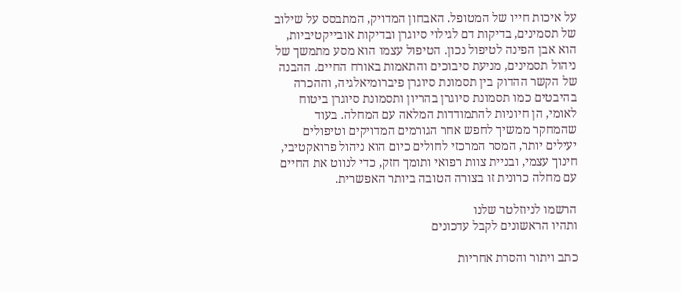על איכות חייו של המטופל. האבחון המדויק, המתבסס על שילוב של תסמינים, בדיקות דם לגילוי סיוגרן ובדיקות אובייקטיביות, הוא אבן הפינה לטיפול נכון. הטיפול עצמו הוא מסע מתמשך של ניהול תסמינים, מניעת סיבוכים והתאמות באורח החיים. ההבנה של הקשר ההדוק בין תסמונת סיוגרן פיברומיאלגיה, וההכרה בהיבטים כמו תסמונת סיוגרן בהריון ותסמונת סיוגרן ביטוח לאומי, הן חיוניות להתמודדות המלאה עם המחלה. בעוד שהמחקר ממשיך לחפש אחר הגורמים המדויקים וטיפולים יעילים יותר, המסר המרכזי לחולים כיום הוא ניהול פרואקטיבי, חינוך עצמי, ובניית צוות רפואי ותומך חזק, כדי לנווט את החיים עם מחלה כרונית זו בצורה הטובה ביותר האפשרית.

הרשמו לניוזלטר שלנו
ותהיו הראשונים לקבל עדכונים

כתב ויתור והסרת אחריות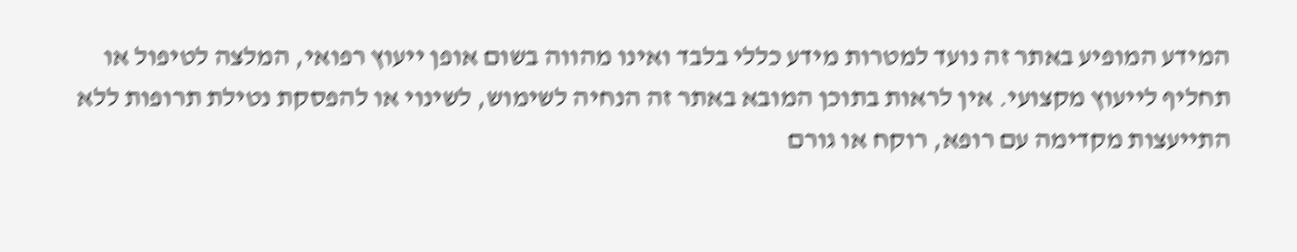המידע המופיע באתר זה נועד למטרות מידע כללי בלבד ואינו מהווה בשום אופן ייעוץ רפואי, המלצה לטיפול או תחליף לייעוץ מקצועי. אין לראות בתוכן המובא באתר זה הנחיה לשימוש, לשינוי או להפסקת נטילת תרופות ללא התייעצות מקדימה עם רופא, רוקח או גורם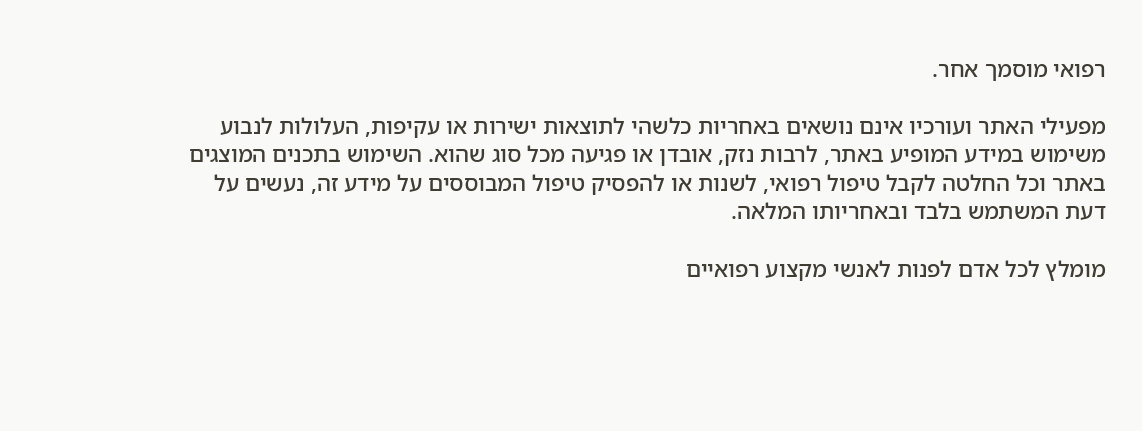רפואי מוסמך אחר.

מפעילי האתר ועורכיו אינם נושאים באחריות כלשהי לתוצאות ישירות או עקיפות, העלולות לנבוע משימוש במידע המופיע באתר, לרבות נזק, אובדן או פגיעה מכל סוג שהוא. השימוש בתכנים המוצגים באתר וכל החלטה לקבל טיפול רפואי, לשנות או להפסיק טיפול המבוססים על מידע זה, נעשים על דעת המשתמש בלבד ובאחריותו המלאה.

מומלץ לכל אדם לפנות לאנשי מקצוע רפואיים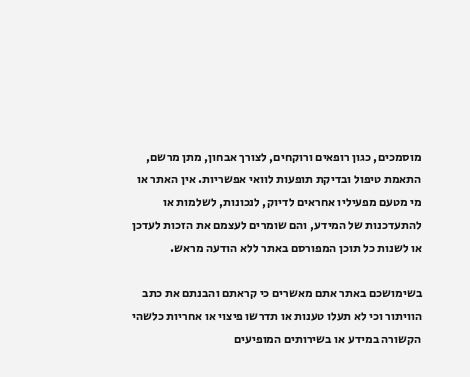מוסמכים, כגון רופאים ורוקחים, לצורך אבחון, מתן מרשם, התאמת טיפול ובדיקת תופעות לוואי אפשריות. אין האתר או מי מטעם מפעיליו אחראים לדיוק, לנכונות, לשלמות או להתעדכנות של המידע, והם שומרים לעצמם את הזכות לעדכן או לשנות כל תוכן המפורסם באתר ללא הודעה מראש.

בשימושכם באתר אתם מאשרים כי קראתם והבנתם את כתב הוויתור וכי לא תעלו טענות או תדרשו פיצוי או אחריות כלשהי הקשורה במידע או בשירותים המופיעים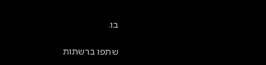בו.

שתפו ברשתות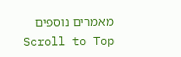מאמרים נוספים
Scroll to Top